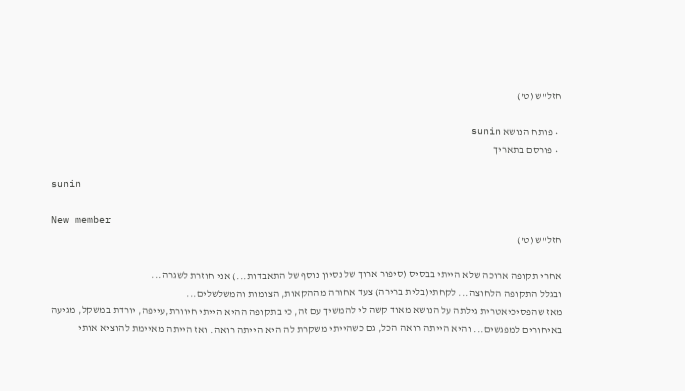חזל"ש (ט')

  • פותח הנושא sunin
  • פורסם בתאריך

sunin

New member
חזל"ש (ט')

אחרי תקופה ארוכה שלא הייתי בבסיס (סיפור ארוך של נסיון נוסף של התאבדות...) אני חוזרת לשגרה...
ובגלל התקופה הלחוצה... לקחתי(בלית ברירה) צעד אחורה מההקאות, הצומות והמשלשלים...
מאז שהפסיכיאטרית גילתה על הנושא מאוד קשה לי להמשיך עם זה, כי בתקופה ההיא הייתי חיוורת,עייפה, יורדת במשקל, מגיעה באיחורים למפגשים... והיא הייתה רואה הכל, גם כשהייתי משקרת לה היא הייתה רואה. ואז הייתה מאיימת להוציא אותי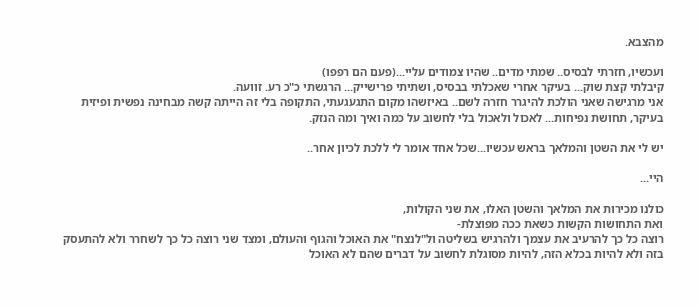מהצבא.

ועכשיו, חזרתי לבסיס.. שמתי מדים.. שהיו צמודים עליי...(פעם הם רפפו)
קיבלתי קצת שוק... בעיקר אחרי שאכלתי בבסיס, ושתיתי פרישייק... הרגשתי כ"כ רע. זוועה.
אני מרגישה שאני הולכת להיגרר חזרה לשם.. באיזשהו מקום התגעגעתי, התקופה בלי זה הייתה קשה מבחינה נפשית ופיזית בעיקר, תחושת נפיחות... לאכול ולאכול בלי לחשוב על כמה ואיך ומה הנזק.

יש לי את השטן והמלאך בראש עכשיו...שכל אחד אומר לי ללכת לכיון אחר..

היי...

כולנו מכירות את המלאך והשטן האלו, את שני הקולות,
ואת התחושות הקשות כשאת ככה מפוצלת-
רוצה כל כך להרעיב את עצמך ולהרגיש בשליטה ול"לנצח" את האוכל והגוף והעולם, ומצד שני רוצה כל כך לשחרר ולא להתעסק בזה ולא להיות בכלא הזה, להיות מסוגלת לחשוב על דברים שהם לא האוכל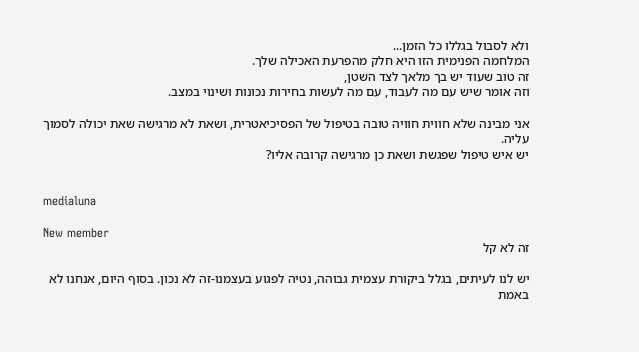ולא לסבול בגללו כל הזמן...
המלחמה הפנימית הזו היא חלק מהפרעת האכילה שלך.
זה טוב שעוד יש בך מלאך לצד השטן,
וזה אומר שיש עם מה לעבוד, עם מה לעשות בחירות נכונות ושינוי במצב.

אני מבינה שלא חווית חוויה טובה בטיפול של הפסיכיאטרית, ושאת לא מרגישה שאת יכולה לסמוך עליה.
יש איש טיפול שפגשת ושאת כן מרגישה קרובה אליו?


medialuna

New member
זה לא קל

יש לנו לעיתים, בגלל ביקורת עצמית גבוהה, נטיה לפגוע בעצמנו-זה לא נכון. בסוף היום, אנחנו לא באמת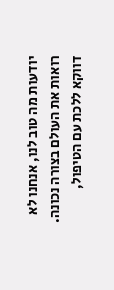יודעות מה טוב לנו, אנחנו לא רואות את העולם בצורה נכונה.
דווקא ללכת עם הטיפול,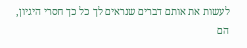לעשות את אותם דברים שנראים לך כל כך חסרי היגיון, הם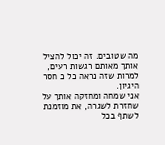מה שטובים. זה יכול להציל אותך מאותם רגשות רעים, למרות שזה נראה כל כ חסר היגיון.
אני שמחה ומחזקה אותך על שחזרת לשגרה, את מוזמנת לשתף בכל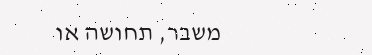משבר, תחושה או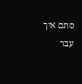סתם איך עבר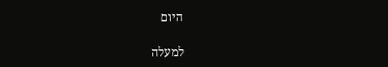היום

למעלה